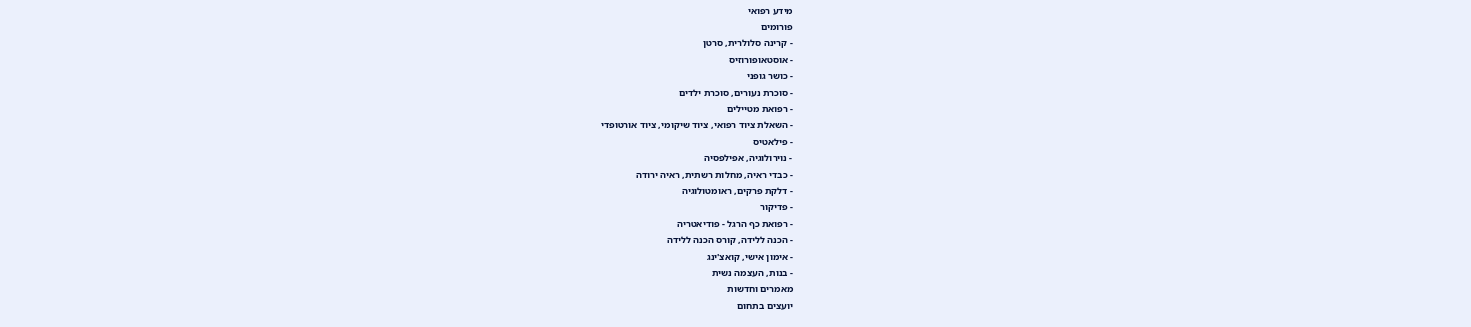מידע רפואי
פורומים
- קרינה סלולרית, סרטן
- אוסטאופורוזיס
- כושר גופני
- סוכרת נעורים, סוכרת ילדים
- רפואת מטיילים
- השאלת ציוד רפואי, ציוד שיקומי, ציוד אורטופדי
- פילאטיס
- נוירולוגיה, אפילפסיה
- כבדי ראיה, מחלות רשתית, ראיה ירודה
- דלקת פרקים, ראומטולוגיה
- פדיקור
- רפואת כף הרגל - פודיאטריה
- הכנה ללידה, קורס הכנה ללידה
- אימון אישי, קואצ'ינג
- בנות, העצמה נשית
מאמרים וחדשות
יועצים בתחום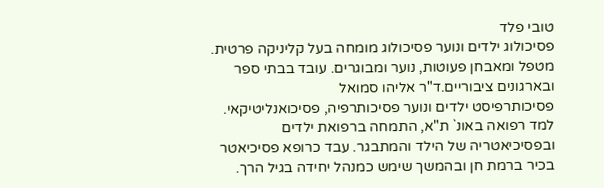טובי פלד
פסיכולוג ילדים ונוער פסיכולוג מומחה בעל קליניקה פרטית. מטפל ומאבחן פעוטות, נוער ומבוגרים. עובד בבתי ספר ובארגונים ציבוריים.ד"ר אליהו סמואל
פסיכותרפיסט ילדים ונוער פסיכותרפיה, פסיכואנליטיקאי. למד רפואה באונ` ת"א, התמחה ברפואת ילדים ובפסיכיאטריה של הילד והמתבגר. עבד כרופא פסיכיאטר בכיר ברמת חן ובהמשך שימש כמנהל יחידה בגיל הרך.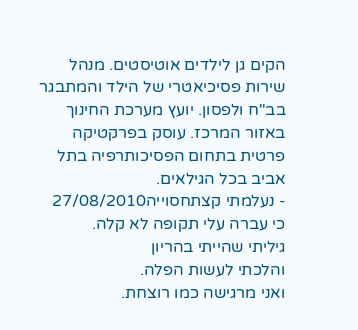הקים גן לילדים אוטיסטים. מנהל שירות פסיכיאטרי של הילד והמתבגר בב"ח ולפסון. יועץ מערכת החינוך באזור המרכז. עוסק בפרקטיקה פרטית בתחום הפסיכותרפיה בתל אביב בכל הגילאים.
- נעלמתי קצתחסוייה27/08/2010
כי עברה עלי תקופה לא קלה.
גיליתי שהייתי בהריון
והלכתי לעשות הפלה.
ואני מרגישה כמו רוצחת.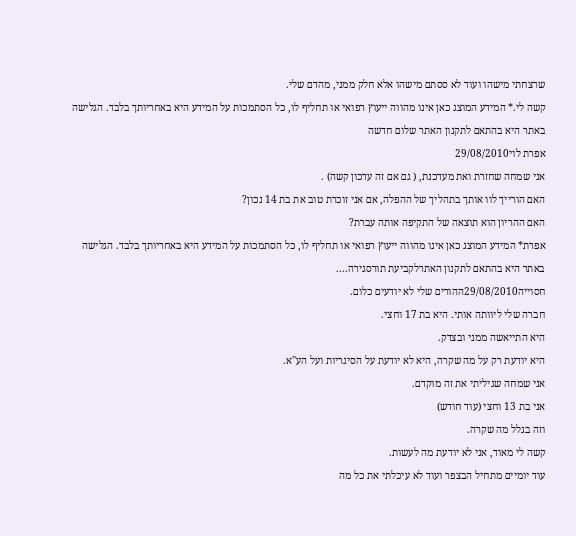שרצחתי מישהו ועוד לא ססתם מישהו אלא חלק ממני, מהדם שלי.
קשה לי.* המידע המוצג כאן אינו מהווה ייעוץ רפואי או תחליף לו, כל הסתמכות על המידע היא באחריותך בלבד. הגלישה באתר היא בהתאם לתקנון האתר שלום חדשה
אפרת לוי29/08/2010
אני שמחה שחזרת ואת מעדכנת, ( גם אם זה עדכון קשה) .
האם הורייך לוו אותך בתהליך של ההפלה, אם אני זוכרת טוב את בת 14 נכון?
האם ההריון הוא תוצאה של התקיפה אותה עברת?
אפרת* המידע המוצג כאן אינו מהווה ייעוץ רפואי או תחליף לו, כל הסתמכות על המידע היא באחריותך בלבד. הגלישה באתר היא בהתאם לתקנון האתרלקביעת תורסגירה....
חסוייה29/08/2010ההורים שלי לא יודעים כלום.
חברה שלי ליוותה אותי. היא בת 17 וחצי.
היא התייאשה ממני ובצדק.
היא יודעת רק על מה שקרה, היא לא יודעת על הסיגריות ועל הע''א.
אני שמחה שגיליתי את זה מוקדם.
אני בת 13 וחצי (עוד חודש)
וזה בגלל מה שקרה.
קשה לי מאוד, אני לא יודעת מה לעשות.
עוד יומיים מתחיל הבצפר ועוד לא עיכלתי את כל מה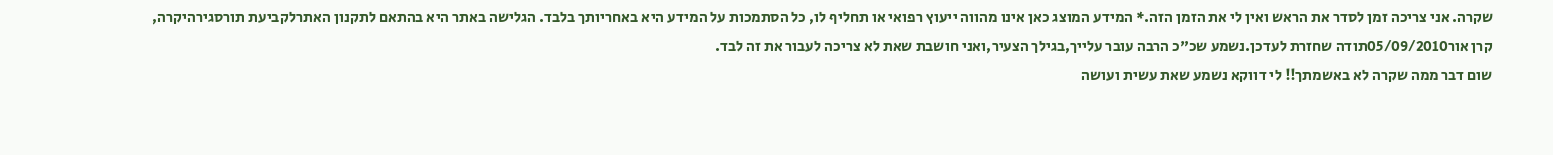שקרה. אני צריכה זמן לסדר את הראש ואין לי את הזמן הזה.* המידע המוצג כאן אינו מהווה ייעוץ רפואי או תחליף לו, כל הסתמכות על המידע היא באחריותך בלבד. הגלישה באתר היא בהתאם לתקנון האתרלקביעת תורסגירהיקרה,
קרן אור05/09/2010תודה שחזרת לעדכן.נשמע שכ"כ הרבה עובר עלייך,בגילך הצעיר,ואני חושבת שאת לא צריכה לעבור את זה לבד.
שום דבר ממה שקרה לא באשמתך!! לי דווקא נשמע שאת עשית ועושה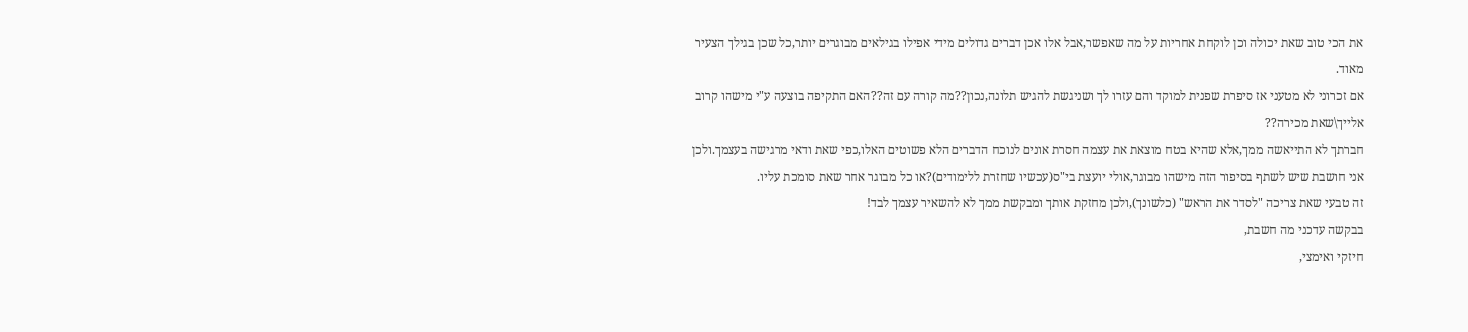את הכי טוב שאת יכולה וכן לוקחת אחריות על מה שאפשר,אבל אלו אכן דברים גדולים מידי אפילו בגילאים מבוגרים יותר,כל שכן בגילך הצעיר מאוד.
אם זכרוני לא מטעני אז סיפרת שפנית למוקד והם עזרו לך ושניגשת להגיש תלונה,נכון??מה קורה עם זה??האם התקיפה בוצעה ע"י מישהו קרוב אלייך\שאת מכירה??
חברתך לא התייאשה ממך,אלא שהיא בטח מוצאת את עצמה חסרת אונים לנוכח הדברים הלא פשוטים האלו,כפי שאת ודאי מרגישה בעצמך.ולכן אני חושבת שיש לשתף בסיפור הזה מישהו מבוגר,אולי יועצת בי"ס(עכשיו שחזרת ללימודים)?או כל מבוגר אחר שאת סומכת עליו.
זה טבעי שאת צריכה "לסדר את הראש" (כלשונך),ולכן מחזקת אותך ומבקשת ממך לא להשאיר עצמך לבד!
בבקשה עדכני מה חשבת,
חיזקי ואימצי,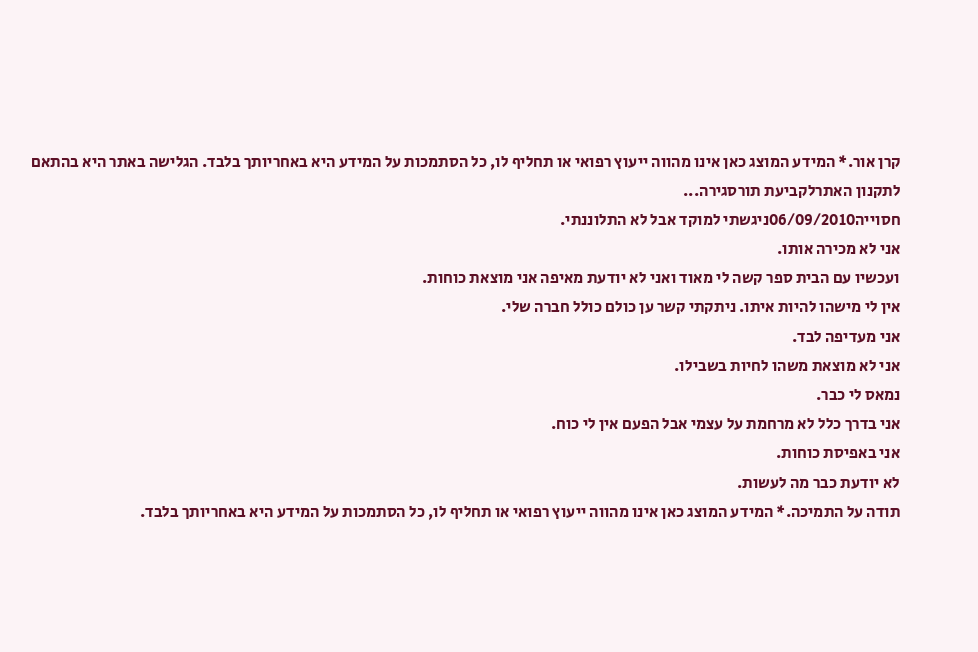קרן אור.* המידע המוצג כאן אינו מהווה ייעוץ רפואי או תחליף לו, כל הסתמכות על המידע היא באחריותך בלבד. הגלישה באתר היא בהתאם לתקנון האתרלקביעת תורסגירה...
חסוייה06/09/2010ניגשתי למוקד אבל לא התלוננתי.
אני לא מכירה אותו.
ועכשיו עם הבית ספר קשה לי מאוד ואני לא יודעת מאיפה אני מוצאת כוחות.
אין לי מישהו להיות איתו. ניתקתי קשר ען כולם כולל חברה שלי.
אני מעדיפה לבד.
אני לא מוצאת משהו לחיות בשבילו.
נמאס לי כבר.
אני בדרך כלל לא מרחמת על עצמי אבל הפעם אין לי כוח.
אני באפיסת כוחות.
לא יודעת כבר מה לעשות.
תודה על התמיכה.* המידע המוצג כאן אינו מהווה ייעוץ רפואי או תחליף לו, כל הסתמכות על המידע היא באחריותך בלבד.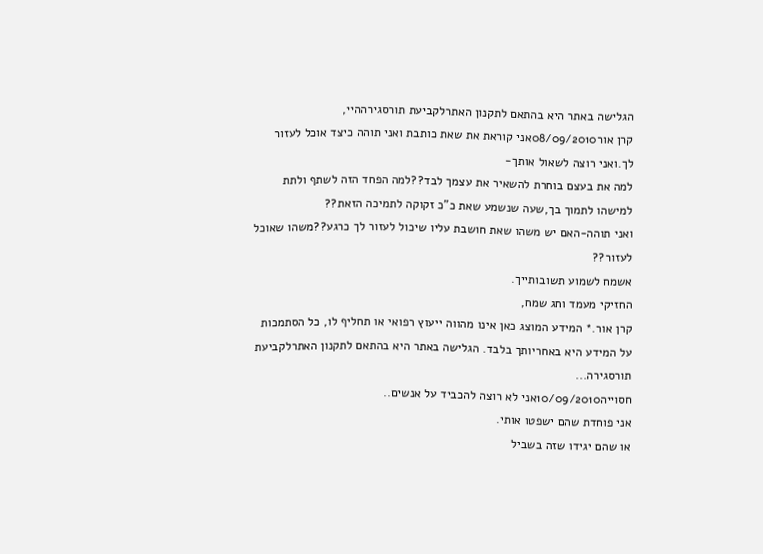הגלישה באתר היא בהתאם לתקנון האתרלקביעת תורסגירההיי,
קרן אור08/09/2010אני קוראת את שאת כותבת ואני תוהה כיצד אוכל לעזור לך.ואני רוצה לשאול אותך-
למה את בעצם בוחרת להשאיר את עצמך לבד??למה הפחד הזה לשתף ולתת למישהו לתמוך בך,שעה שנשמע שאת כ"כ זקוקה לתמיכה הזאת??
ואני תוהה-האם יש משהו שאת חושבת עליו שיכול לעזור לך כרגע??משהו שאוכל לעזור??
אשמח לשמוע תשובותייך.
החזיקי מעמד וחג שמח,
קרן אור.* המידע המוצג כאן אינו מהווה ייעוץ רפואי או תחליף לו, כל הסתמכות על המידע היא באחריותך בלבד. הגלישה באתר היא בהתאם לתקנון האתרלקביעת תורסגירה...
חסוייה10/09/2010אני לא רוצה להכביד על אנשים..
אני פוחדת שהם ישפטו אותי.
או שהם יגידו שזה בשביל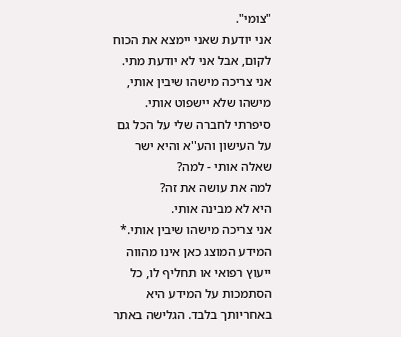"צומי".
אני יודעת שאני יימצא את הכוח לקום, אבל אני לא יודעת מתי.
אני צריכה מישהו שיבין אותי, מישהו שלא יישפוט אותי.
סיפרתי לחברה שלי על הכל גם על העישון והע''א והיא ישר שאלה אותי - למה?
למה את עושה את זה?
היא לא מבינה אותי.
אני צריכה מישהו שיבין אותי.* המידע המוצג כאן אינו מהווה ייעוץ רפואי או תחליף לו, כל הסתמכות על המידע היא באחריותך בלבד. הגלישה באתר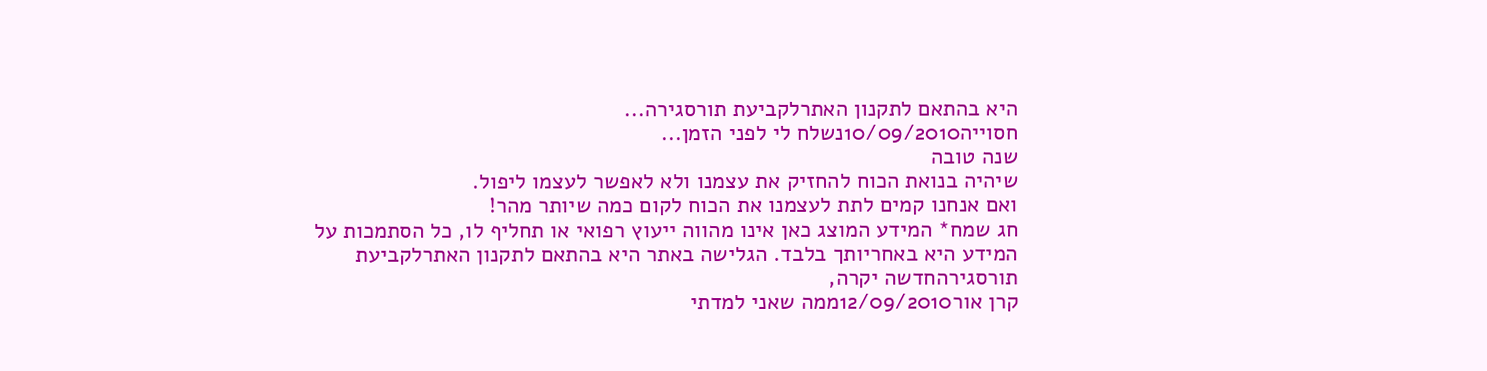היא בהתאם לתקנון האתרלקביעת תורסגירה...
חסוייה10/09/2010נשלח לי לפני הזמן...
שנה טובה
שיהיה בנואת הכוח להחזיק את עצמנו ולא לאפשר לעצמו ליפול.
ואם אנחנו קמים לתת לעצמנו את הכוח לקום כמה שיותר מהר!
חג שמח* המידע המוצג כאן אינו מהווה ייעוץ רפואי או תחליף לו, כל הסתמכות על המידע היא באחריותך בלבד. הגלישה באתר היא בהתאם לתקנון האתרלקביעת תורסגירהחדשה יקרה,
קרן אור12/09/2010ממה שאני למדתי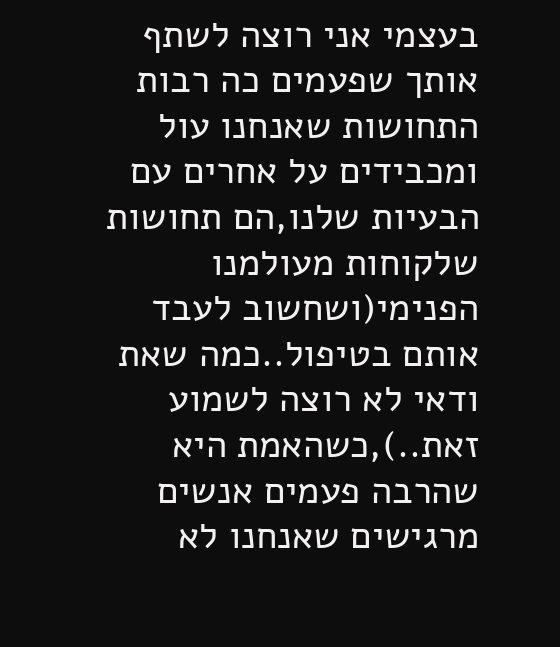בעצמי אני רוצה לשתף אותך שפעמים כה רבות התחושות שאנחנו עול ומכבידים על אחרים עם הבעיות שלנו,הם תחושות שלקוחות מעולמנו הפנימי(ושחשוב לעבד אותם בטיפול..כמה שאת ודאי לא רוצה לשמוע זאת..),כשהאמת היא שהרבה פעמים אנשים מרגישים שאנחנו לא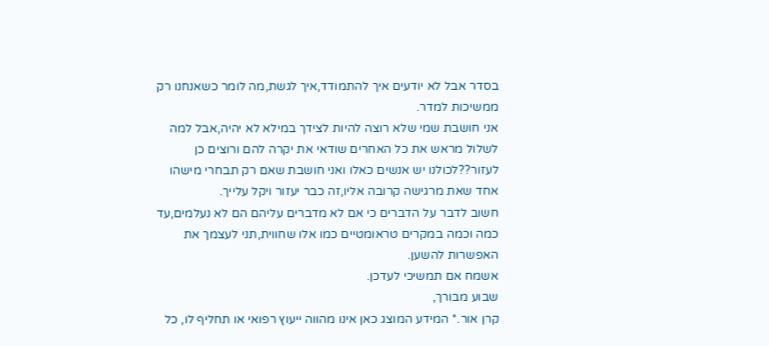בסדר אבל לא יודעים איך להתמודד,איך לגשת,מה לומר כשאנחנו רק ממשיכות למדר.
אני חושבת שמי שלא רוצה להיות לצידך במילא לא יהיה,אבל למה לשלול מראש את כל האחרים שודאי את יקרה להם ורוצים כן לעזור??לכולנו יש אנשים כאלו ואני חושבת שאם רק תבחרי מישהו אחד שאת מרגישה קרובה אליו,זה כבר יעזור ויקל עלייך.
חשוב לדבר על הדברים כי אם לא מדברים עליהם הם לא נעלמים,עד כמה וכמה במקרים טראומטיים כמו אלו שחווית,תני לעצמך את האפשרות להשען.
אשמח אם תמשיכי לעדכן.
שבוע מבורך,
קרן אור.* המידע המוצג כאן אינו מהווה ייעוץ רפואי או תחליף לו, כל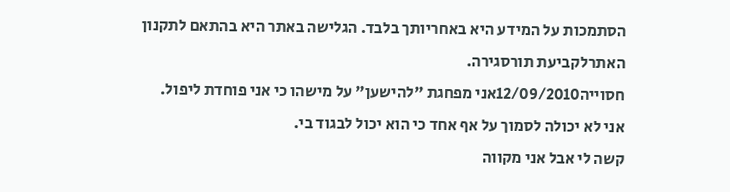הסתמכות על המידע היא באחריותך בלבד. הגלישה באתר היא בהתאם לתקנון האתרלקביעת תורסגירה.
חסוייה12/09/2010אני מפחגת "להישען" על מישהו כי אני פוחדת ליפול.
אני לא יכולה לסמוך על אף אחד כי הוא יכול לבגוד בי.
קשה לי אבל אני מקווה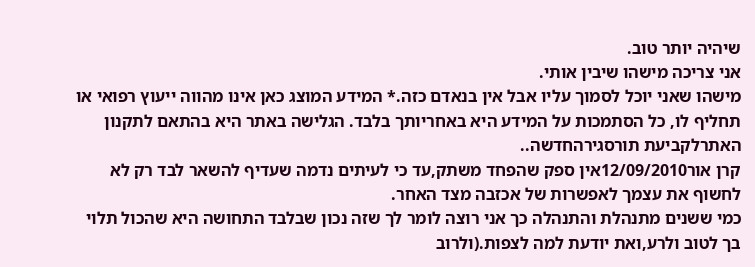שיהיה יותר טוב.
אני צריכה מישהו שיבין אותי.
מישהו שאני יוכל לסמוך עליו אבל אין בנאדם כזה.* המידע המוצג כאן אינו מהווה ייעוץ רפואי או תחליף לו, כל הסתמכות על המידע היא באחריותך בלבד. הגלישה באתר היא בהתאם לתקנון האתרלקביעת תורסגירהחדשה..
קרן אור12/09/2010אין ספק שהפחד משתק,עד כי לעיתים נדמה שעדיף להשאר לבד רק לא לחשוף את עצמך לאפשרות של אכזבה מצד האחר.
כמי ששנים מתנהלת והתנהלה כך אני רוצה לומר לך שזה נכון שבלבד התחושה היא שהכול תלוי בך לטוב ולרע,ואת יודעת למה לצפות.(ולרוב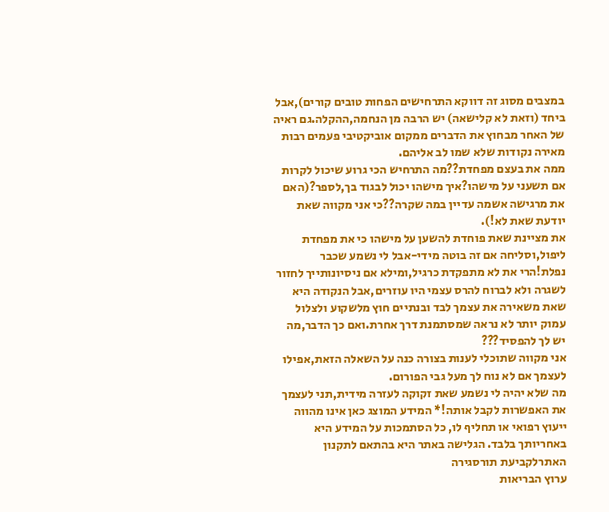במצבים מסוג זה דווקא התרחישים הפחות טובים קורים),אבל ביחד (וזאת לא קלישאה) יש הרבה מן הנחמה,ההקלה.גם ראיה של האחר מבחוץ את הדברים ממקום אוביקטיבי פעמים רבות מאירה נקודות שלא שמו לב אליהם.
ממה את בעצם מפחדת??מה התרחיש הכי גרוע שיכול לקרות אם תשעני על מישהו?איך מישהו יכול לבגוד בך,לספר?(האם את מרגישה אשמה עדיין במה שקרה??כי אני מקווה שאת יודעת שאת לא!).
את מציינת שאת פוחדת להשען על מישהו כי את מפחדת ליפול,וסליחה אם זה בוטה מידי-אבל לי נשמע שכבר נפלת!הרי את לא מתפקדת כרגיל,ומילא אם ניסיונותייך לחזור לשגרה ולא לברוח להרס עצמי היו עוזרים,אבל הנקודה היא שאת משאירה את עצמך לבד ובנתיים חוץ מלשקוע ולצלול עמוק יותר לא נראה שמסתמנת דרך אחרת.ואם כך הדבר,מה יש לך להפסיד???
אני מקווה שתוכלי לענות בצורה כנה על השאלה הזאת,אפילו לעצמך אם לא נוח לך מעל גבי הפורום.
מה שלא יהיה לי נשמע שאת זקוקה לעזרה מידית,תני לעצמך את האפשרות לקבל אותה!* המידע המוצג כאן אינו מהווה ייעוץ רפואי או תחליף לו, כל הסתמכות על המידע היא באחריותך בלבד. הגלישה באתר היא בהתאם לתקנון האתרלקביעת תורסגירה
ערוץ הבריאות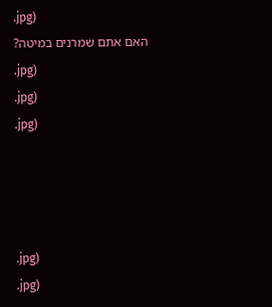.jpg)
האם אתם שמרנים במיטה?
.jpg)
.jpg)
.jpg)




.jpg)
.jpg)